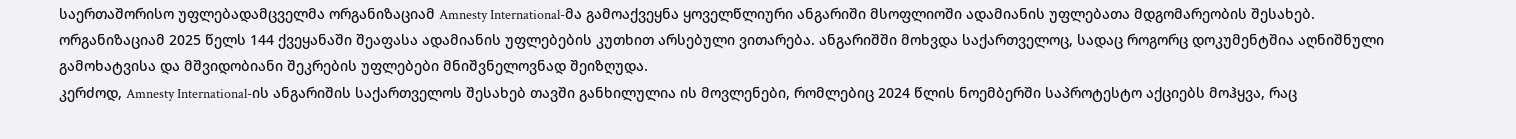საერთაშორისო უფლებადამცველმა ორგანიზაციამ Amnesty International-მა გამოაქვეყნა ყოველწლიური ანგარიში მსოფლიოში ადამიანის უფლებათა მდგომარეობის შესახებ.
ორგანიზაციამ 2025 წელს 144 ქვეყანაში შეაფასა ადამიანის უფლებების კუთხით არსებული ვითარება. ანგარიშში მოხვდა საქართველოც, სადაც როგორც დოკუმენტშია აღნიშნული გამოხატვისა და მშვიდობიანი შეკრების უფლებები მნიშვნელოვნად შეიზღუდა.
კერძოდ, Amnesty International-ის ანგარიშის საქართველოს შესახებ თავში განხილულია ის მოვლენები, რომლებიც 2024 წლის ნოემბერში საპროტესტო აქციებს მოჰყვა, რაც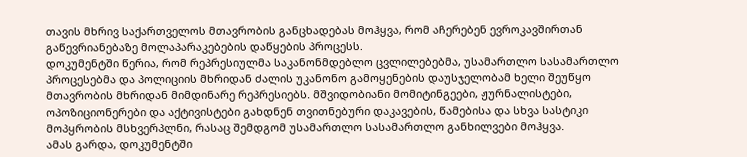თავის მხრივ საქართველოს მთავრობის განცხადებას მოჰყვა, რომ აჩერებენ ევროკავშირთან გაწევრიანებაზე მოლაპარაკებების დაწყების პროცესს.
დოკუმენტში წერია, რომ რეპრესიულმა საკანონმდებლო ცვლილებებმა, უსამართლო სასამართლო პროცესებმა და პოლიციის მხრიდან ძალის უკანონო გამოყენების დაუსჯელობამ ხელი შეუწყო მთავრობის მხრიდან მიმდინარე რეპრესიებს. მშვიდობიანი მომიტინგეები, ჟურნალისტები, ოპოზიციონერები და აქტივისტები გახდნენ თვითნებური დაკავების, წამებისა და სხვა სასტიკი მოპყრობის მსხვერპლნი, რასაც შემდგომ უსამართლო სასამართლო განხილვები მოჰყვა.
ამას გარდა, დოკუმენტში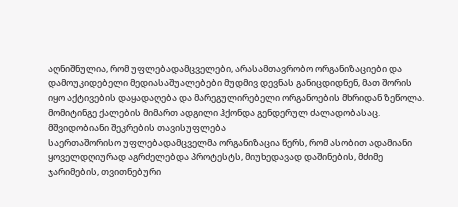აღნიშნულია, რომ უფლებადამცველები, არასამთავრობო ორგანიზაციები და დამოუკიდებელი მედიასაშუალებები მუდმივ დევნას განიცდიდნენ, მათ შორის იყო აქტივების დაყადაღება და მარეგულირებელი ორგანოების მხრიდან ზეწოლა. მომიტინგე ქალების მიმართ ადგილი ჰქონდა გენდერულ ძალადობასაც.
მშვიდობიანი შეკრების თავისუფლება
საერთაშორისო უფლებადამცველმა ორგანიზაცია წერს, რომ ასობით ადამიანი ყოველდღიურად აგრძელებდა პროტესტს, მიუხედავად დაშინების, მძიმე ჯარიმების, თვითნებური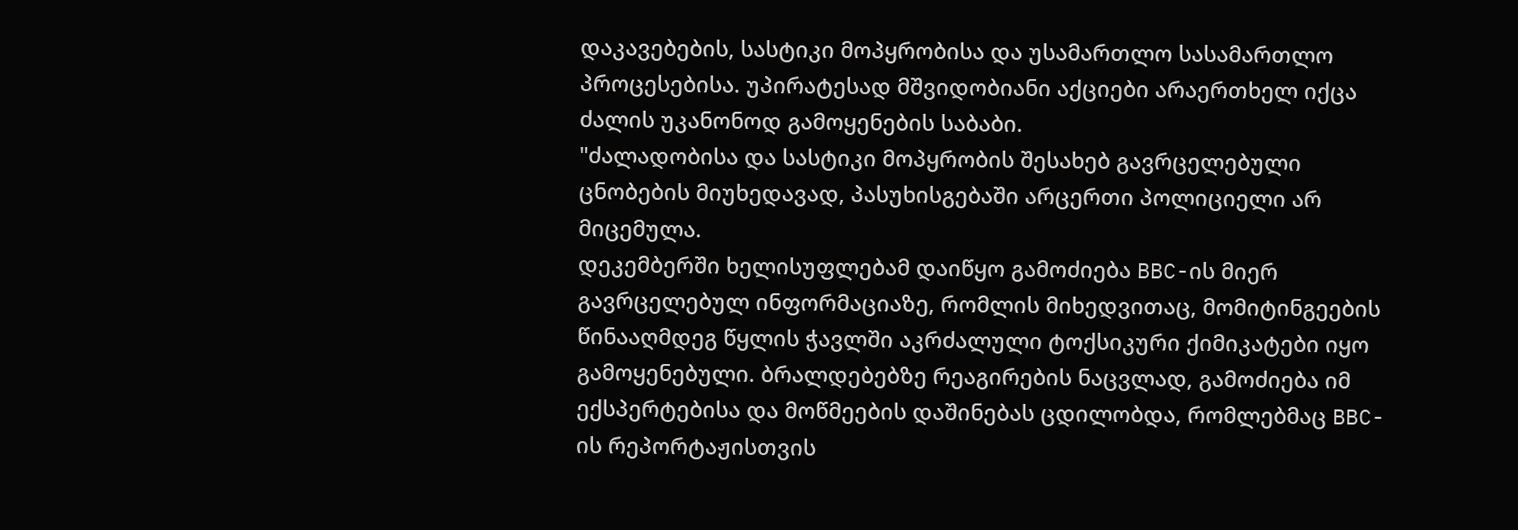დაკავებების, სასტიკი მოპყრობისა და უსამართლო სასამართლო პროცესებისა. უპირატესად მშვიდობიანი აქციები არაერთხელ იქცა ძალის უკანონოდ გამოყენების საბაბი.
"ძალადობისა და სასტიკი მოპყრობის შესახებ გავრცელებული ცნობების მიუხედავად, პასუხისგებაში არცერთი პოლიციელი არ მიცემულა.
დეკემბერში ხელისუფლებამ დაიწყო გამოძიება BBC-ის მიერ გავრცელებულ ინფორმაციაზე, რომლის მიხედვითაც, მომიტინგეების წინააღმდეგ წყლის ჭავლში აკრძალული ტოქსიკური ქიმიკატები იყო გამოყენებული. ბრალდებებზე რეაგირების ნაცვლად, გამოძიება იმ ექსპერტებისა და მოწმეების დაშინებას ცდილობდა, რომლებმაც BBC-ის რეპორტაჟისთვის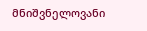მნიშვნელოვანი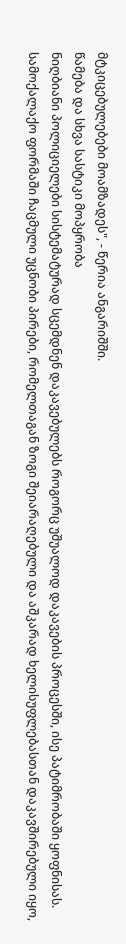მტკიცებულებები მოამზადეს", - წერია ანგარიშში.
წამება და სხვა სასტიკი მოპყრობა
ნიღბიანი პოლიციელები სისტემატურად სცემდნენ დაკავებულებს როგორც უშუალოდ დაკავების პროცესში, ისე პატიმრობაში ყოფნისას. სამოქალაქო ფორმაში ჩაცმული უცნობი პირები, რომელთაგან ზოგი შეიარაღებული და აშკარად ხელისუფლებასთან დაკავშირებული იყო,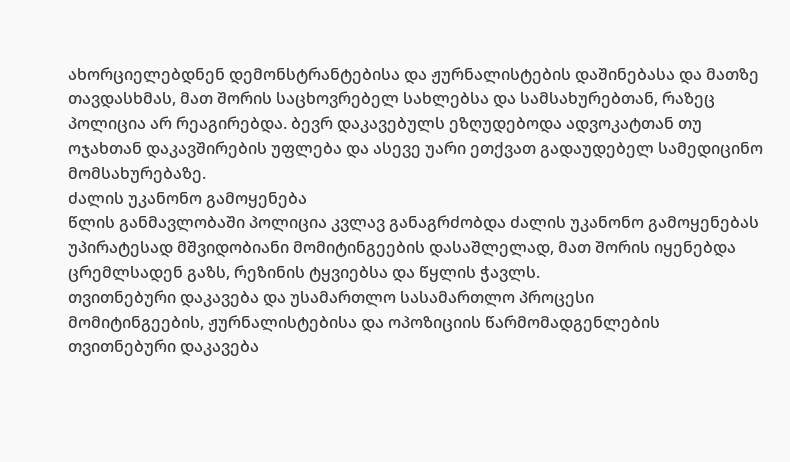ახორციელებდნენ დემონსტრანტებისა და ჟურნალისტების დაშინებასა და მათზე თავდასხმას, მათ შორის საცხოვრებელ სახლებსა და სამსახურებთან, რაზეც პოლიცია არ რეაგირებდა. ბევრ დაკავებულს ეზღუდებოდა ადვოკატთან თუ ოჯახთან დაკავშირების უფლება და ასევე უარი ეთქვათ გადაუდებელ სამედიცინო მომსახურებაზე.
ძალის უკანონო გამოყენება
წლის განმავლობაში პოლიცია კვლავ განაგრძობდა ძალის უკანონო გამოყენებას უპირატესად მშვიდობიანი მომიტინგეების დასაშლელად, მათ შორის იყენებდა ცრემლსადენ გაზს, რეზინის ტყვიებსა და წყლის ჭავლს.
თვითნებური დაკავება და უსამართლო სასამართლო პროცესი
მომიტინგეების, ჟურნალისტებისა და ოპოზიციის წარმომადგენლების თვითნებური დაკავება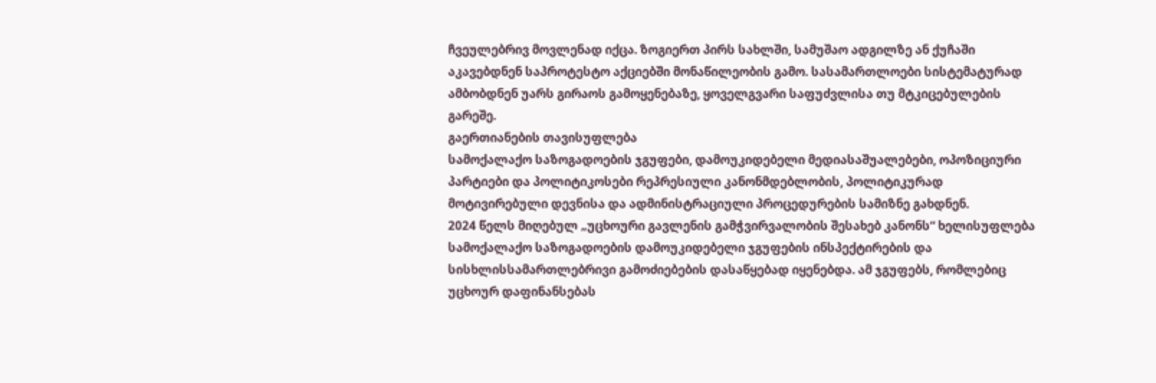ჩვეულებრივ მოვლენად იქცა. ზოგიერთ პირს სახლში, სამუშაო ადგილზე ან ქუჩაში აკავებდნენ საპროტესტო აქციებში მონაწილეობის გამო. სასამართლოები სისტემატურად ამბობდნენ უარს გირაოს გამოყენებაზე, ყოველგვარი საფუძვლისა თუ მტკიცებულების გარეშე.
გაერთიანების თავისუფლება
სამოქალაქო საზოგადოების ჯგუფები, დამოუკიდებელი მედიასაშუალებები, ოპოზიციური პარტიები და პოლიტიკოსები რეპრესიული კანონმდებლობის, პოლიტიკურად მოტივირებული დევნისა და ადმინისტრაციული პროცედურების სამიზნე გახდნენ.
2024 წელს მიღებულ „უცხოური გავლენის გამჭვირვალობის შესახებ კანონს“ ხელისუფლება სამოქალაქო საზოგადოების დამოუკიდებელი ჯგუფების ინსპექტირების და სისხლისსამართლებრივი გამოძიებების დასაწყებად იყენებდა. ამ ჯგუფებს, რომლებიც უცხოურ დაფინანსებას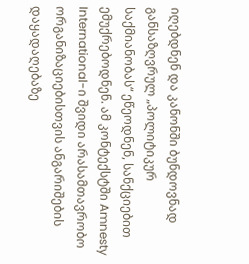იღებდნენ და კანონში ბუნდოვნად განსაზღვრულ „პოლიტიკურ საქმიანობას“ ეწეოდნენ, სანქციებით ემუქრებოდნენ. ამ კონტექსტში Amnesty International-ი შვიდი არასამთავრობო ორგანიზაციებისთვის ანგარიშების დაყადაღებაზე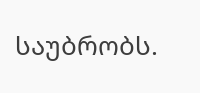საუბრობს.